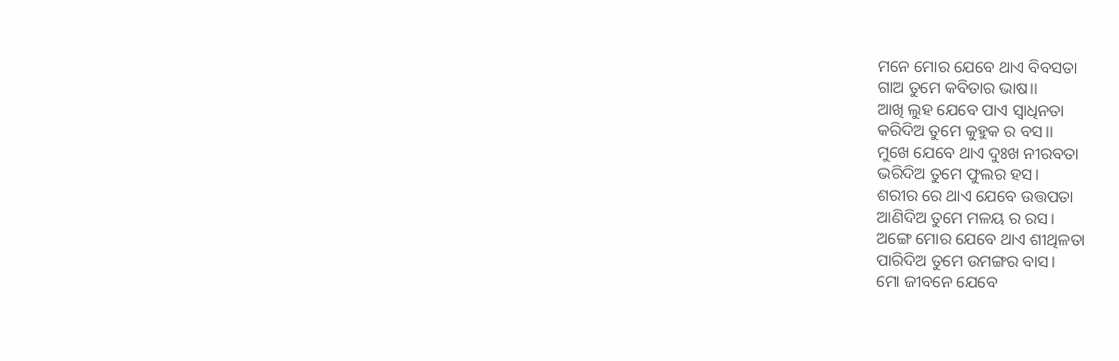ମନେ ମୋର ଯେବେ ଥାଏ ବିବସତା
ଗାଅ ତୁମେ କବିତାର ଭାଷ।।
ଆଖି ଲୁହ ଯେବେ ପାଏ ସ୍ବାଧିନତା
କରିଦିଅ ତୁମେ କୁହୁକ ର ବସ।।
ମୁଖେ ଯେବେ ଥାଏ ଦୁଃଖ ନୀରବତା
ଭରିଦିଅ ତୁମେ ଫୁଲର ହସ।
ଶରୀର ରେ ଥାଏ ଯେବେ ଉତ୍ତପତା
ଆଣିଦିଅ ତୁମେ ମଳୟ ର ରସ।
ଅଙ୍ଗେ ମୋର ଯେବେ ଥାଏ ଶୀଥିଳତା
ପାରିଦିଅ ତୁମେ ଉମଙ୍ଗର ବାସ।
ମୋ ଜୀବନେ ଯେବେ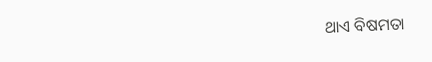ଥାଏ ବିଷମତା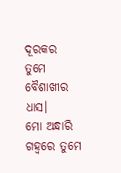ଦୂରକର ତୁମେ ବୈଶାଖୀର ଧାସ।
ମୋ ଅନ୍ଧାରି ଗହ୍ବରେ ତୁମେ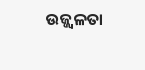ଉଜ୍ଜ୍ୱଳତା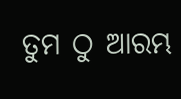ତୁମ ଠୁ ଆରମ୍ଭ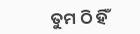ତୁମ ଠି ହିଁ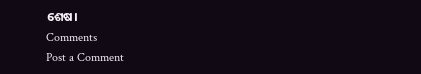ଶେଷ।
Comments
Post a Comment